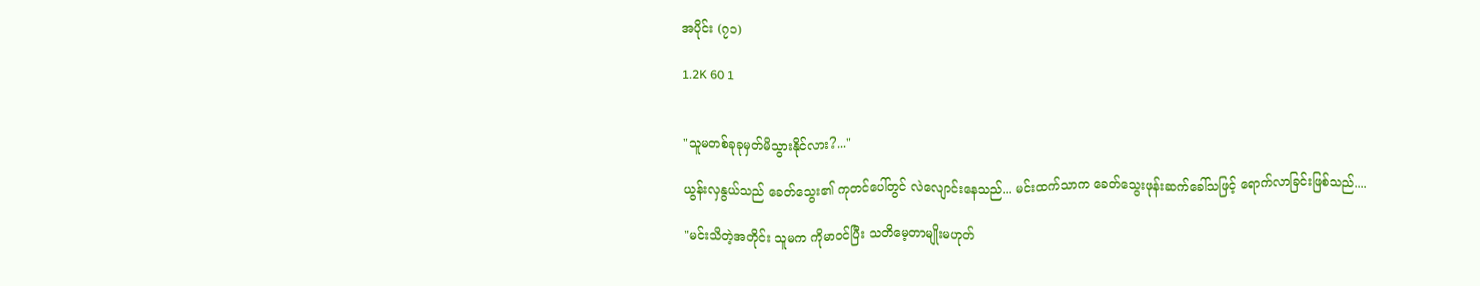အပိုင်း (၇၁)

1.2K 60 1


"သူမတစ်ခုခုမှတ်မိသွားနိုင်လား?..."

ယွန်းလှနွယ်သည် ခေတ်သွေး၏ ကုတင်ပေါ်တွင် လဲလျောင်းနေသည်... မင်းထက်သာက ခေတ်သွေးဖုန်းဆက်ခေါ်သဖြင့် ရောက်လာခြင်းဖြစ်သည်....

"မင်းသိတဲ့အတိုင်း သူမက ကိုမာဝင်ပြီး သတိမေ့တာမျိုးမဟုတ်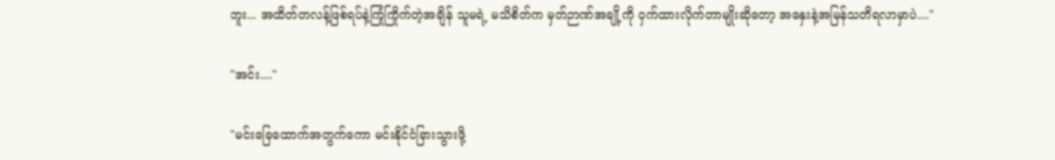ဘူး... အထိတ်တလန့်ဖြစ်ရပ်နဲ့ကြုံကြိုက်တဲ့အချိန် သူမရဲ့ မသိစိတ်က မှတ်ဉာဏ်အချို့ကို ဝှက်ထားလိုက်တာမျိုးဆိုတော့ အနှေးနဲ့အမြန်သတိရလာမှာပဲ...."

"အင်း...."

"မင်းခြေထောက်အတွက်ကော မင်းနိုင်ငံခြားသွားဖို့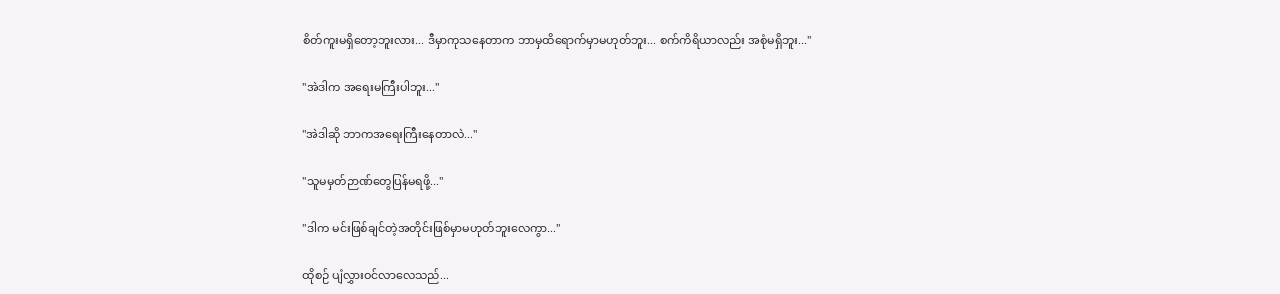စိတ်ကူးမရှိတော့ဘူးလား... ဒီမှာကုသနေတာက ဘာမှထိရောက်မှာမဟုတ်ဘူး... စက်ကိရိယာလည်း အစုံမရှိဘူး..."

"အဲဒါက အရေးမကြီးပါဘူး..."

"အဲဒါဆို ဘာကအရေးကြီးနေတာလဲ..."

"သူမမှတ်ဉာဏ်တွေပြန်မရဖို့..."

"ဒါက မင်းဖြစ်ချင်တဲ့အတိုင်းဖြစ်မှာမဟုတ်ဘူးလေကွာ..."

ထိုစဉ် ပျံလွှားဝင်လာလေသည်...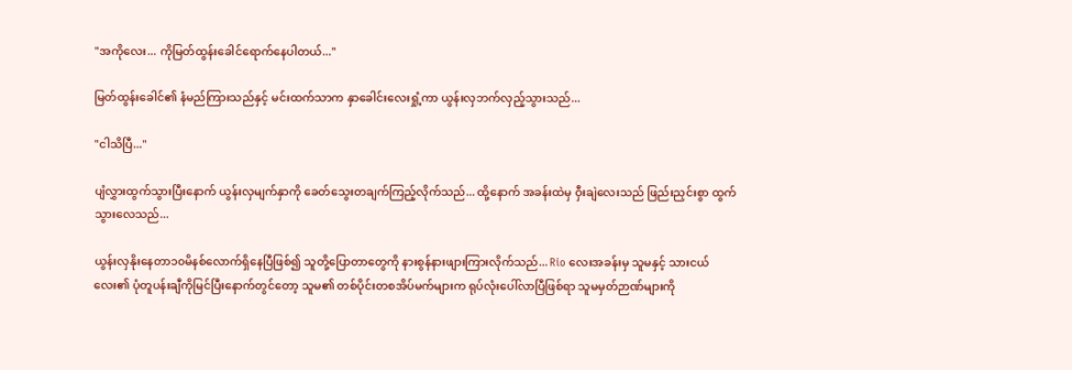"အကိုလေး... ကိုမြတ်ထွန်းခေါင်ရောက်နေပါတယ်..."

မြတ်ထွန်းခေါင်၏ နံမည်ကြားသည်နှင့် မင်းထက်သာက နှာခေါင်းလေးရှုံ့ကာ ယွန်းလှဘက်လှည့်သွားသည်...

"ငါသိပြီ..."

ပျံလွှားထွက်သွားပြီးနောက် ယွန်းလှမျက်နှာကို ခေတ်သွေးတချက်ကြည့်လိုက်သည်... ထို့နောက် အခန်းထဲမှ ဝှီးချဲလေးသည် ဖြည်းညှင်းစွာ ထွက်သွားလေသည်...

ယွန်းလှနိုးနေတာ၁၀မိနစ်လောက်ရှိနေပြီဖြစ်၍ သူတို့ပြောတာတွေကို နားစွန်နားဖျားကြားလိုက်သည်... Rio လေးအခန်းမှ သူမနှင့် သားငယ်လေး၏ ပုံတူပန်းချီကိုမြင်ပြီးနောက်တွင်တော့ သူမ၏ တစ်ပိုင်းတစအိပ်မက်များက ရုပ်လုံးပေါ်လာပြီဖြစ်ရာ သူမမှတ်ဉာဏ်များကို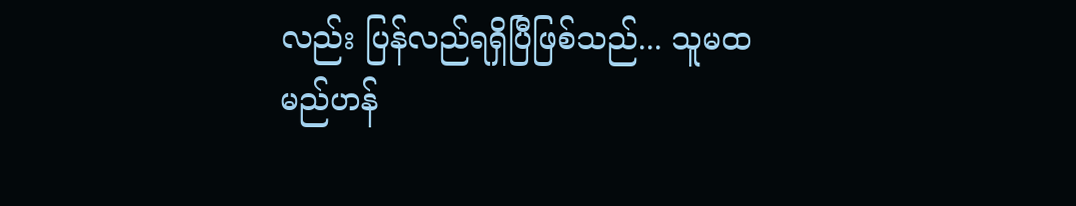လည်း ပြန်လည်ရရှိပြီဖြစ်သည်... သူမထမည်ဟန်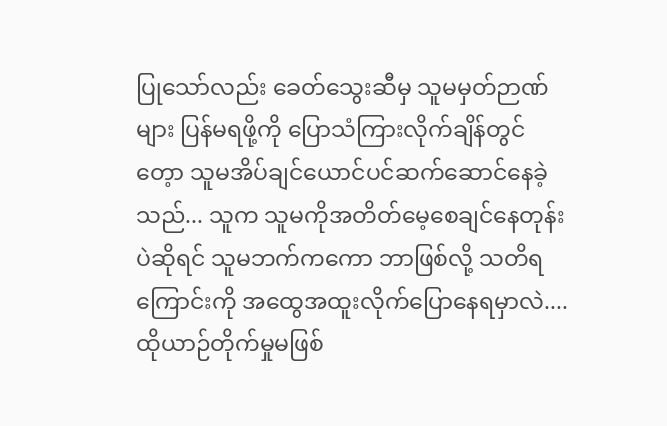ပြုသော်လည်း ခေတ်သွေးဆီမှ သူမမှတ်ဉာဏ်များ ပြန်မရဖို့ကို ပြောသံကြားလိုက်ချိန်တွင်တေ့ာ သူမအိပ်ချင်ယောင်ပင်ဆက်ဆောင်နေခဲ့သည်... သူက သူမကိုအတိတ်မေ့စေချင်နေတုန်းပဲဆိုရင် သူမဘက်ကကော ဘာဖြစ်လို့ သတိရကြောင်းကို အထွေအထူးလိုက်ပြောနေရမှာလဲ.... ထိုယာဉ်တိုက်မှုမဖြစ်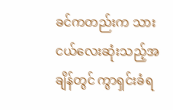ခင်ကတည်းက သားငယ်လေးဆုံးသည့်အချိန်တွင် ကွာရှင်းခံရ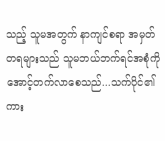သည့် သူမအတွက် နာကျင်စရာ အမှတ်တရများသည် သူမဘယ်ဘက်ရင်အစုံကို အောင့်တက်လာစေသည်...သက်ပိုင်၏ ကား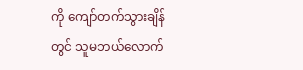ကို ကျော်တက်သွားချိန်တွင် သူမဘယ်လောက်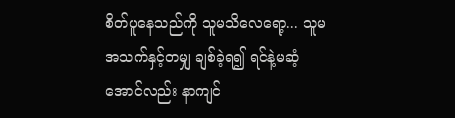စိတ်ပူနေသည်ကို သူမသိလေရော့... သူမ အသက်နှင့်တမျှ ချစ်ခဲ့ရ၍ ရင်နဲ့မဆံ့အောင်လည်း နာကျင်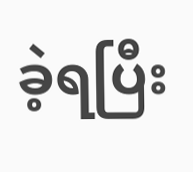ခဲ့ရပြီး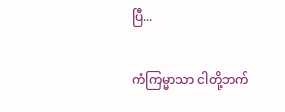ပြီ...

ကံကြမ္မာသာ ငါတို့ဘက်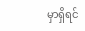မှာရှိရင်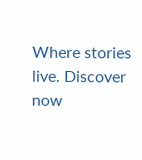Where stories live. Discover now